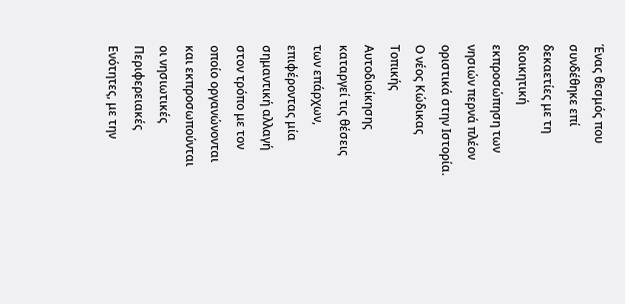Ένας θεσμός που συνδέθηκε επί δεκαετίες με τη διοικητική εκπροσώπηση των νησιών περνά πλέον οριστικά στην Ιστορία. Ο νέος Κώδικας Τοπικής Αυτοδιοίκησης καταργεί τις θέσεις των επάρχων, επιφέροντας μία σημαντική αλλαγή στον τρόπο με τον οποίο οργανώνονται και εκπροσωπούνται οι νησιωτικές Περιφερειακές Ενότητες, με την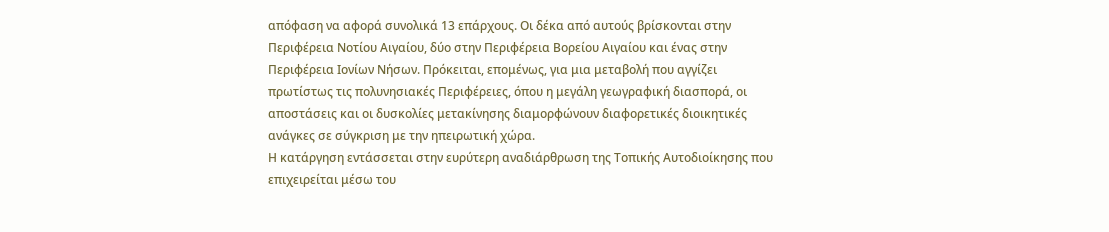απόφαση να αφορά συνολικά 13 επάρχους. Οι δέκα από αυτούς βρίσκονται στην Περιφέρεια Νοτίου Αιγαίου, δύο στην Περιφέρεια Βορείου Αιγαίου και ένας στην Περιφέρεια Ιονίων Νήσων. Πρόκειται, επομένως, για μια μεταβολή που αγγίζει πρωτίστως τις πολυνησιακές Περιφέρειες, όπου η μεγάλη γεωγραφική διασπορά, οι αποστάσεις και οι δυσκολίες μετακίνησης διαμορφώνουν διαφορετικές διοικητικές ανάγκες σε σύγκριση με την ηπειρωτική χώρα.
Η κατάργηση εντάσσεται στην ευρύτερη αναδιάρθρωση της Τοπικής Αυτοδιοίκησης που επιχειρείται μέσω του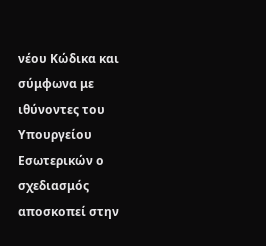νέου Κώδικα και σύμφωνα με ιθύνοντες του Υπουργείου Εσωτερικών ο σχεδιασμός αποσκοπεί στην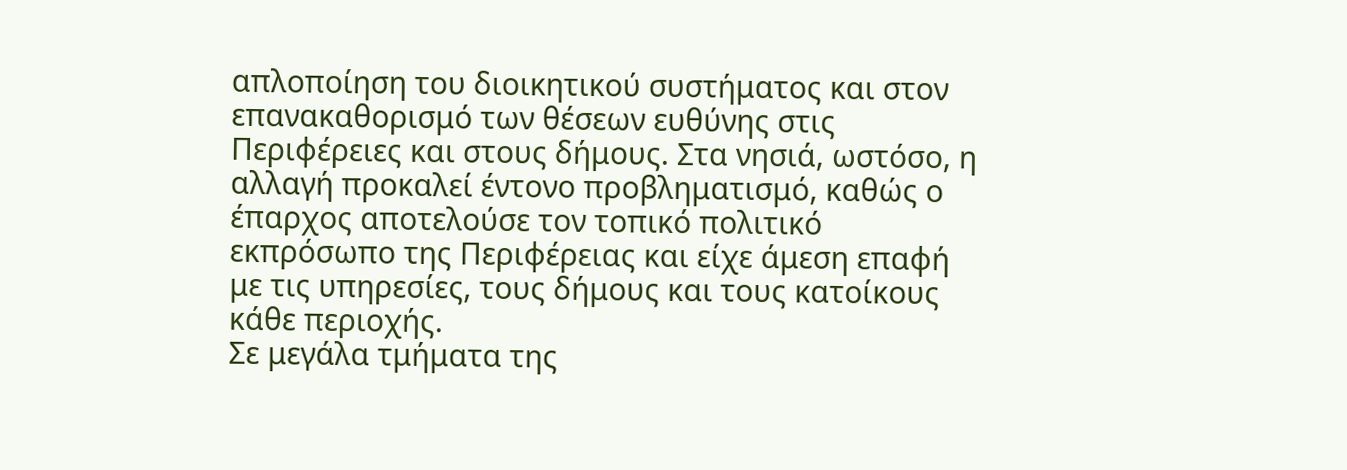απλοποίηση του διοικητικού συστήματος και στον επανακαθορισμό των θέσεων ευθύνης στις Περιφέρειες και στους δήμους. Στα νησιά, ωστόσο, η αλλαγή προκαλεί έντονο προβληματισμό, καθώς ο έπαρχος αποτελούσε τον τοπικό πολιτικό εκπρόσωπο της Περιφέρειας και είχε άμεση επαφή με τις υπηρεσίες, τους δήμους και τους κατοίκους κάθε περιοχής.
Σε μεγάλα τμήματα της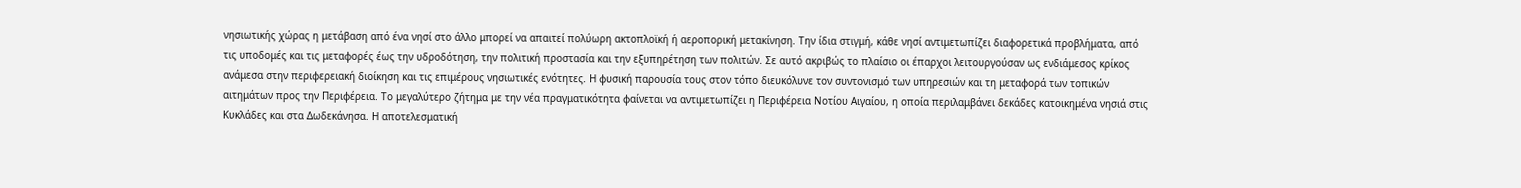νησιωτικής χώρας η μετάβαση από ένα νησί στο άλλο μπορεί να απαιτεί πολύωρη ακτοπλοϊκή ή αεροπορική μετακίνηση. Την ίδια στιγμή, κάθε νησί αντιμετωπίζει διαφορετικά προβλήματα, από τις υποδομές και τις μεταφορές έως την υδροδότηση, την πολιτική προστασία και την εξυπηρέτηση των πολιτών. Σε αυτό ακριβώς το πλαίσιο οι έπαρχοι λειτουργούσαν ως ενδιάμεσος κρίκος ανάμεσα στην περιφερειακή διοίκηση και τις επιμέρους νησιωτικές ενότητες. Η φυσική παρουσία τους στον τόπο διευκόλυνε τον συντονισμό των υπηρεσιών και τη μεταφορά των τοπικών αιτημάτων προς την Περιφέρεια. Το μεγαλύτερο ζήτημα με την νέα πραγματικότητα φαίνεται να αντιμετωπίζει η Περιφέρεια Νοτίου Αιγαίου, η οποία περιλαμβάνει δεκάδες κατοικημένα νησιά στις Κυκλάδες και στα Δωδεκάνησα. Η αποτελεσματική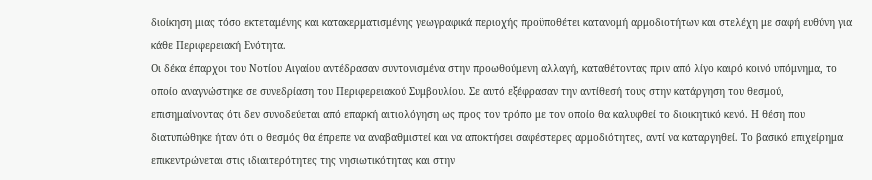διοίκηση μιας τόσο εκτεταμένης και κατακερματισμένης γεωγραφικά περιοχής προϋποθέτει κατανομή αρμοδιοτήτων και στελέχη με σαφή ευθύνη για κάθε Περιφερειακή Ενότητα.
Οι δέκα έπαρχοι του Νοτίου Αιγαίου αντέδρασαν συντονισμένα στην προωθούμενη αλλαγή, καταθέτοντας πριν από λίγο καιρό κοινό υπόμνημα, το οποίο αναγνώστηκε σε συνεδρίαση του Περιφερειακού Συμβουλίου. Σε αυτό εξέφρασαν την αντίθεσή τους στην κατάργηση του θεσμού, επισημαίνοντας ότι δεν συνοδεύεται από επαρκή αιτιολόγηση ως προς τον τρόπο με τον οποίο θα καλυφθεί το διοικητικό κενό. Η θέση που διατυπώθηκε ήταν ότι ο θεσμός θα έπρεπε να αναβαθμιστεί και να αποκτήσει σαφέστερες αρμοδιότητες, αντί να καταργηθεί. Το βασικό επιχείρημα επικεντρώνεται στις ιδιαιτερότητες της νησιωτικότητας και στην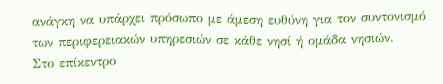ανάγκη να υπάρχει πρόσωπο με άμεση ευθύνη για τον συντονισμό των περιφερειακών υπηρεσιών σε κάθε νησί ή ομάδα νησιών.
Στο επίκεντρο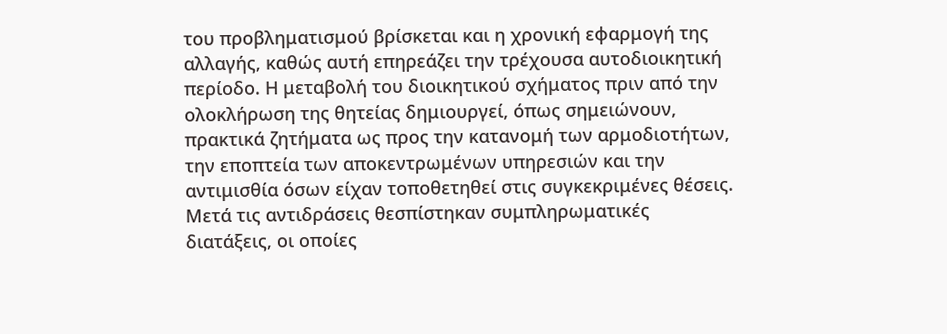του προβληματισμού βρίσκεται και η χρονική εφαρμογή της αλλαγής, καθώς αυτή επηρεάζει την τρέχουσα αυτοδιοικητική περίοδο. Η μεταβολή του διοικητικού σχήματος πριν από την ολοκλήρωση της θητείας δημιουργεί, όπως σημειώνουν, πρακτικά ζητήματα ως προς την κατανομή των αρμοδιοτήτων, την εποπτεία των αποκεντρωμένων υπηρεσιών και την αντιμισθία όσων είχαν τοποθετηθεί στις συγκεκριμένες θέσεις. Μετά τις αντιδράσεις θεσπίστηκαν συμπληρωματικές διατάξεις, οι οποίες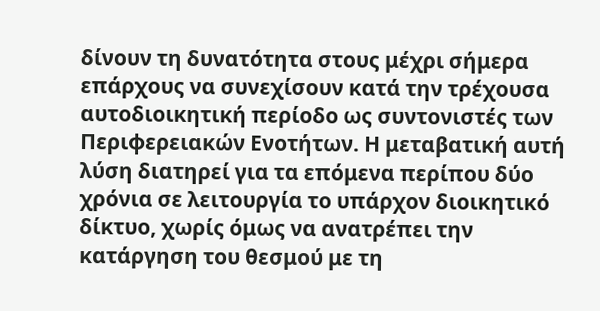δίνουν τη δυνατότητα στους μέχρι σήμερα επάρχους να συνεχίσουν κατά την τρέχουσα αυτοδιοικητική περίοδο ως συντονιστές των Περιφερειακών Ενοτήτων. Η μεταβατική αυτή λύση διατηρεί για τα επόμενα περίπου δύο χρόνια σε λειτουργία το υπάρχον διοικητικό δίκτυο, χωρίς όμως να ανατρέπει την κατάργηση του θεσμού με τη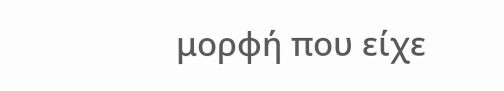μορφή που είχε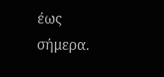έως σήμερα.